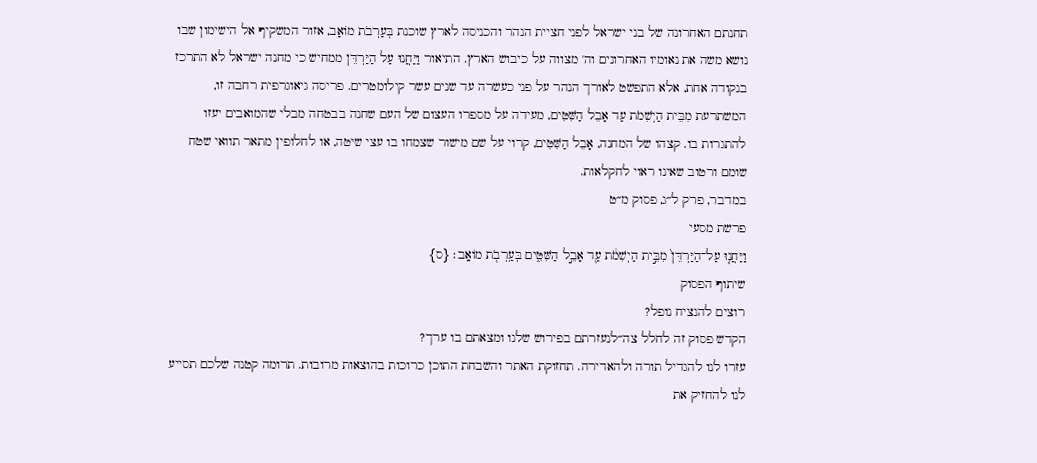תחנתם האחרונה של בני ישראל לפני חציית הנהר והכניסה לארץ שוכנת בְּעַרְבֹת מוֹאָב, אזור המשקיף אל הישימון שבו נושא משה את נאומיו האחרונים וה' מצווה על כיבוש הארץ. התיאור וַיַּחֲנוּ עַל הַיַּרְדֵּן ממחיש כי מחנה ישראל לא התרכז בנקודה אחת, אלא התפשט לאורך הנהר על פני כעשרה עד שנים עשר קילומטרים. פריסה גיאוגרפית רחבה זו, המשתרעת מִבֵּית הַיְשִׁמֹת עַד אָבֵל הַשִּׁטִּים, מעידה על מספרו העצום של העם שחנה בבטחה מבלי שהמואבים יעזו להתגרות בו. קצהו של המחנה, אָבֵל הַשִּׁטִּים, קרוי על שם מישור שצמחו בו עצי שיטה, או לחלופין מתאר תוואי שטח שומם ורטוב שאינו ראוי לחקלאות.
במדבר, פרק ל״ג, פסוק מ״ט
פרשת מסעי
וַיַּחֲנ֤וּ עַל־הַיַּרְדֵּן֙ מִבֵּ֣ית הַיְשִׁמֹ֔ת עַ֖ד אָבֵ֣ל הַשִּׁטִּ֑ים בְּעַֽרְבֹ֖ת מוֹאָֽב׃ {ס}
שיתוף הפסוק
רוצים להנציח נופל?
הקדש פסוק זה לחלל צה״לנעזרתם בפירוש שלנו ומצאתם בו ערך?
עזרו לנו להגדיל תורה ולהאדירה. תחזוקת האתר והשבחת התוכן כרוכות בהוצאות מרובות. תרומה קטנה שלכם תסייע לנו להחזיק את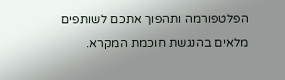הפלטפורמה ותהפוך אתכם לשותפים מלאים בהנגשת חוכמת המקרא.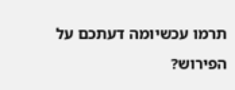תרמו עכשיומה דעתכם על הפירוש?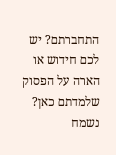התחברתם? יש לכם חידוש או הארה על הפסוק שלמדתם כאן? נשמח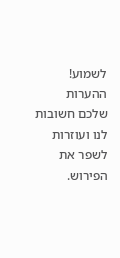לשמוע!
ההערות שלכם חשובות לנו ועוזרות לשפר את הפירוש.